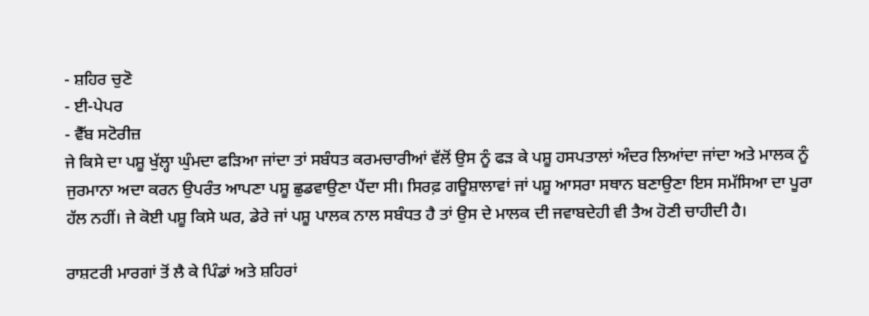- ਸ਼ਹਿਰ ਚੁਣੋ
- ਈ-ਪੇਪਰ
- ਵੈੱਬ ਸਟੋਰੀਜ਼
ਜੇ ਕਿਸੇ ਦਾ ਪਸ਼ੂ ਖੁੱਲ੍ਹਾ ਘੁੰਮਦਾ ਫੜਿਆ ਜਾਂਦਾ ਤਾਂ ਸਬੰਧਤ ਕਰਮਚਾਰੀਆਂ ਵੱਲੋਂ ਉਸ ਨੂੰ ਫੜ ਕੇ ਪਸ਼ੂ ਹਸਪਤਾਲਾਂ ਅੰਦਰ ਲਿਆਂਦਾ ਜਾਂਦਾ ਅਤੇ ਮਾਲਕ ਨੂੰ ਜੁਰਮਾਨਾ ਅਦਾ ਕਰਨ ਉਪਰੰਤ ਆਪਣਾ ਪਸ਼ੂ ਛੁਡਵਾਉਣਾ ਪੈਂਦਾ ਸੀ। ਸਿਰਫ਼ ਗਊਸ਼ਾਲਾਵਾਂ ਜਾਂ ਪਸ਼ੂ ਆਸਰਾ ਸਥਾਨ ਬਣਾਉਣਾ ਇਸ ਸਮੱਸਿਆ ਦਾ ਪੂਰਾ ਹੱਲ ਨਹੀਂ। ਜੇ ਕੋਈ ਪਸ਼ੂ ਕਿਸੇ ਘਰ, ਡੇਰੇ ਜਾਂ ਪਸ਼ੂ ਪਾਲਕ ਨਾਲ ਸਬੰਧਤ ਹੈ ਤਾਂ ਉਸ ਦੇ ਮਾਲਕ ਦੀ ਜਵਾਬਦੇਹੀ ਵੀ ਤੈਅ ਹੋਣੀ ਚਾਹੀਦੀ ਹੈ।

ਰਾਸ਼ਟਰੀ ਮਾਰਗਾਂ ਤੋਂ ਲੈ ਕੇ ਪਿੰਡਾਂ ਅਤੇ ਸ਼ਹਿਰਾਂ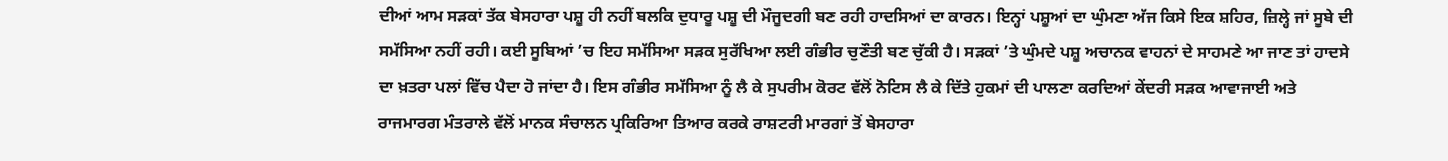ਦੀਆਂ ਆਮ ਸੜਕਾਂ ਤੱਕ ਬੇਸਹਾਰਾ ਪਸ਼ੂ ਹੀ ਨਹੀਂ ਬਲਕਿ ਦੁਧਾਰੂ ਪਸ਼ੂ ਦੀ ਮੌਜੂਦਗੀ ਬਣ ਰਹੀ ਹਾਦਸਿਆਂ ਦਾ ਕਾਰਨ। ਇਨ੍ਹਾਂ ਪਸ਼ੂਆਂ ਦਾ ਘੁੰਮਣਾ ਅੱਜ ਕਿਸੇ ਇਕ ਸ਼ਹਿਰ, ਜ਼ਿਲ੍ਹੇ ਜਾਂ ਸੂਬੇ ਦੀ ਸਮੱਸਿਆ ਨਹੀਂ ਰਹੀ। ਕਈ ਸੂਬਿਆਂ ’ਚ ਇਹ ਸਮੱਸਿਆ ਸੜਕ ਸੁਰੱਖਿਆ ਲਈ ਗੰਭੀਰ ਚੁਣੌਤੀ ਬਣ ਚੁੱਕੀ ਹੈ। ਸੜਕਾਂ ’ਤੇ ਘੁੰਮਦੇ ਪਸ਼ੂ ਅਚਾਨਕ ਵਾਹਨਾਂ ਦੇ ਸਾਹਮਣੇ ਆ ਜਾਣ ਤਾਂ ਹਾਦਸੇ ਦਾ ਖ਼ਤਰਾ ਪਲਾਂ ਵਿੱਚ ਪੈਦਾ ਹੋ ਜਾਂਦਾ ਹੈ। ਇਸ ਗੰਭੀਰ ਸਮੱਸਿਆ ਨੂੰ ਲੈ ਕੇ ਸੁਪਰੀਮ ਕੋਰਟ ਵੱਲੋਂ ਨੋਟਿਸ ਲੈ ਕੇ ਦਿੱਤੇ ਹੁਕਮਾਂ ਦੀ ਪਾਲਣਾ ਕਰਦਿਆਂ ਕੇਂਦਰੀ ਸੜਕ ਆਵਾਜਾਈ ਅਤੇ ਰਾਜਮਾਰਗ ਮੰਤਰਾਲੇ ਵੱਲੋਂ ਮਾਨਕ ਸੰਚਾਲਨ ਪ੍ਰਕਿਰਿਆ ਤਿਆਰ ਕਰਕੇ ਰਾਸ਼ਟਰੀ ਮਾਰਗਾਂ ਤੋਂ ਬੇਸਹਾਰਾ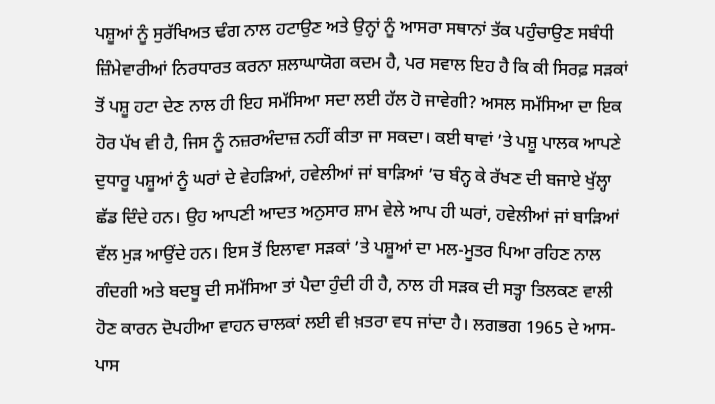ਪਸ਼ੂਆਂ ਨੂੰ ਸੁਰੱਖਿਅਤ ਢੰਗ ਨਾਲ ਹਟਾਉਣ ਅਤੇ ਉਨ੍ਹਾਂ ਨੂੰ ਆਸਰਾ ਸਥਾਨਾਂ ਤੱਕ ਪਹੁੰਚਾਉਣ ਸਬੰਧੀ ਜ਼ਿੰਮੇਵਾਰੀਆਂ ਨਿਰਧਾਰਤ ਕਰਨਾ ਸ਼ਲਾਘਾਯੋਗ ਕਦਮ ਹੈ, ਪਰ ਸਵਾਲ ਇਹ ਹੈ ਕਿ ਕੀ ਸਿਰਫ਼ ਸੜਕਾਂ ਤੋਂ ਪਸ਼ੂ ਹਟਾ ਦੇਣ ਨਾਲ ਹੀ ਇਹ ਸਮੱਸਿਆ ਸਦਾ ਲਈ ਹੱਲ ਹੋ ਜਾਵੇਗੀ? ਅਸਲ ਸਮੱਸਿਆ ਦਾ ਇਕ ਹੋਰ ਪੱਖ ਵੀ ਹੈ, ਜਿਸ ਨੂੰ ਨਜ਼ਰਅੰਦਾਜ਼ ਨਹੀਂ ਕੀਤਾ ਜਾ ਸਕਦਾ। ਕਈ ਥਾਵਾਂ ’ਤੇ ਪਸ਼ੂ ਪਾਲਕ ਆਪਣੇ ਦੁਧਾਰੂ ਪਸ਼ੂਆਂ ਨੂੰ ਘਰਾਂ ਦੇ ਵੇਹੜਿਆਂ, ਹਵੇਲੀਆਂ ਜਾਂ ਬਾੜਿਆਂ ’ਚ ਬੰਨ੍ਹ ਕੇ ਰੱਖਣ ਦੀ ਬਜਾਏ ਖੁੱਲ੍ਹਾ ਛੱਡ ਦਿੰਦੇ ਹਨ। ਉਹ ਆਪਣੀ ਆਦਤ ਅਨੁਸਾਰ ਸ਼ਾਮ ਵੇਲੇ ਆਪ ਹੀ ਘਰਾਂ, ਹਵੇਲੀਆਂ ਜਾਂ ਬਾੜਿਆਂ ਵੱਲ ਮੁੜ ਆਉਂਦੇ ਹਨ। ਇਸ ਤੋਂ ਇਲਾਵਾ ਸੜਕਾਂ ’ਤੇ ਪਸ਼ੂਆਂ ਦਾ ਮਲ-ਮੂਤਰ ਪਿਆ ਰਹਿਣ ਨਾਲ ਗੰਦਗੀ ਅਤੇ ਬਦਬੂ ਦੀ ਸਮੱਸਿਆ ਤਾਂ ਪੈਦਾ ਹੁੰਦੀ ਹੀ ਹੈ, ਨਾਲ ਹੀ ਸੜਕ ਦੀ ਸਤ੍ਹਾ ਤਿਲਕਣ ਵਾਲੀ ਹੋਣ ਕਾਰਨ ਦੋਪਹੀਆ ਵਾਹਨ ਚਾਲਕਾਂ ਲਈ ਵੀ ਖ਼ਤਰਾ ਵਧ ਜਾਂਦਾ ਹੈ। ਲਗਭਗ 1965 ਦੇ ਆਸ-ਪਾਸ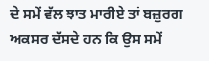ਦੇ ਸਮੇਂ ਵੱਲ ਝਾਤ ਮਾਰੀਏ ਤਾਂ ਬਜ਼ੁਰਗ ਅਕਸਰ ਦੱਸਦੇ ਹਨ ਕਿ ਉਸ ਸਮੇਂ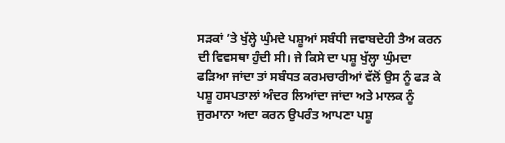ਸੜਕਾਂ ’ਤੇ ਖੁੱਲ੍ਹੇ ਘੁੰਮਦੇ ਪਸ਼ੂਆਂ ਸਬੰਧੀ ਜਵਾਬਦੇਹੀ ਤੈਅ ਕਰਨ ਦੀ ਵਿਵਸਥਾ ਹੁੰਦੀ ਸੀ। ਜੇ ਕਿਸੇ ਦਾ ਪਸ਼ੂ ਖੁੱਲ੍ਹਾ ਘੁੰਮਦਾ ਫੜਿਆ ਜਾਂਦਾ ਤਾਂ ਸਬੰਧਤ ਕਰਮਚਾਰੀਆਂ ਵੱਲੋਂ ਉਸ ਨੂੰ ਫੜ ਕੇ ਪਸ਼ੂ ਹਸਪਤਾਲਾਂ ਅੰਦਰ ਲਿਆਂਦਾ ਜਾਂਦਾ ਅਤੇ ਮਾਲਕ ਨੂੰ ਜੁਰਮਾਨਾ ਅਦਾ ਕਰਨ ਉਪਰੰਤ ਆਪਣਾ ਪਸ਼ੂ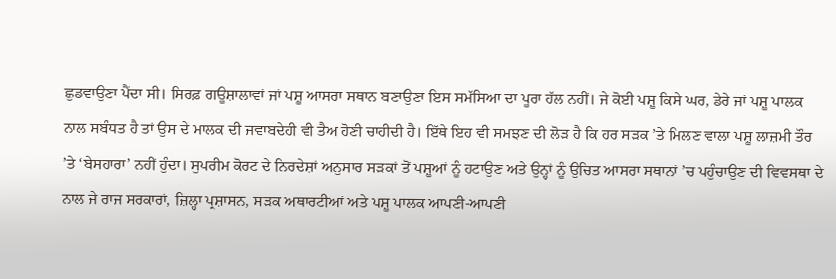ਛੁਡਵਾਉਣਾ ਪੈਂਦਾ ਸੀ। ਸਿਰਫ਼ ਗਊਸ਼ਾਲਾਵਾਂ ਜਾਂ ਪਸ਼ੂ ਆਸਰਾ ਸਥਾਨ ਬਣਾਉਣਾ ਇਸ ਸਮੱਸਿਆ ਦਾ ਪੂਰਾ ਹੱਲ ਨਹੀਂ। ਜੇ ਕੋਈ ਪਸ਼ੂ ਕਿਸੇ ਘਰ, ਡੇਰੇ ਜਾਂ ਪਸ਼ੂ ਪਾਲਕ ਨਾਲ ਸਬੰਧਤ ਹੈ ਤਾਂ ਉਸ ਦੇ ਮਾਲਕ ਦੀ ਜਵਾਬਦੇਹੀ ਵੀ ਤੈਅ ਹੋਣੀ ਚਾਹੀਦੀ ਹੈ। ਇੱਥੇ ਇਹ ਵੀ ਸਮਝਣ ਦੀ ਲੋੜ ਹੈ ਕਿ ਹਰ ਸੜਕ ’ਤੇ ਮਿਲਣ ਵਾਲਾ ਪਸ਼ੂ ਲਾਜ਼ਮੀ ਤੌਰ ’ਤੇ ‘ਬੇਸਹਾਰਾ’ ਨਹੀਂ ਹੁੰਦਾ। ਸੁਪਰੀਮ ਕੋਰਟ ਦੇ ਨਿਰਦੇਸ਼ਾਂ ਅਨੁਸਾਰ ਸੜਕਾਂ ਤੋਂ ਪਸ਼ੂਆਂ ਨੂੰ ਹਟਾਉਣ ਅਤੇ ਉਨ੍ਹਾਂ ਨੂੰ ਉਚਿਤ ਆਸਰਾ ਸਥਾਨਾਂ ’ਚ ਪਹੁੰਚਾਉਣ ਦੀ ਵਿਵਸਥਾ ਦੇ ਨਾਲ ਜੇ ਰਾਜ ਸਰਕਾਰਾਂ, ਜ਼ਿਲ੍ਹਾ ਪ੍ਰਸ਼ਾਸਨ, ਸੜਕ ਅਥਾਰਟੀਆਂ ਅਤੇ ਪਸ਼ੂ ਪਾਲਕ ਆਪਣੀ-ਆਪਣੀ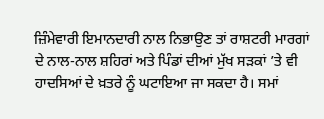ਜ਼ਿੰਮੇਵਾਰੀ ਇਮਾਨਦਾਰੀ ਨਾਲ ਨਿਭਾਉਣ ਤਾਂ ਰਾਸ਼ਟਰੀ ਮਾਰਗਾਂ ਦੇ ਨਾਲ-ਨਾਲ ਸ਼ਹਿਰਾਂ ਅਤੇ ਪਿੰਡਾਂ ਦੀਆਂ ਮੁੱਖ ਸੜਕਾਂ ’ਤੇ ਵੀ ਹਾਦਸਿਆਂ ਦੇ ਖ਼ਤਰੇ ਨੂੰ ਘਟਾਇਆ ਜਾ ਸਕਦਾ ਹੈ। ਸਮਾਂ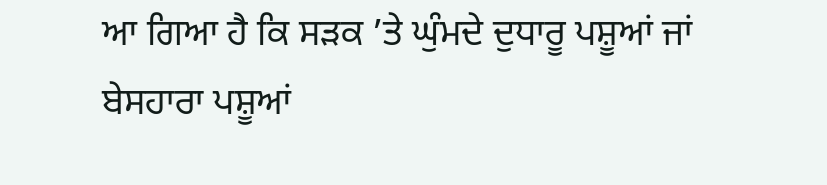ਆ ਗਿਆ ਹੈ ਕਿ ਸੜਕ ’ਤੇ ਘੁੰਮਦੇ ਦੁਧਾਰੂ ਪਸ਼ੂਆਂ ਜਾਂ ਬੇਸਹਾਰਾ ਪਸ਼ੂਆਂ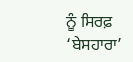ਨੂੰ ਸਿਰਫ਼ ‘ਬੇਸਹਾਰਾ’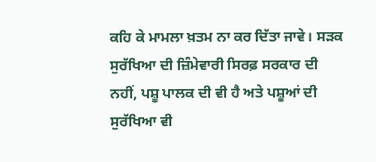ਕਹਿ ਕੇ ਮਾਮਲਾ ਖ਼ਤਮ ਨਾ ਕਰ ਦਿੱਤਾ ਜਾਵੇ। ਸੜਕ ਸੁਰੱਖਿਆ ਦੀ ਜ਼ਿੰਮੇਵਾਰੀ ਸਿਰਫ਼ ਸਰਕਾਰ ਦੀ ਨਹੀਂ, ਪਸ਼ੂ ਪਾਲਕ ਦੀ ਵੀ ਹੈ ਅਤੇ ਪਸ਼ੂਆਂ ਦੀ ਸੁਰੱਖਿਆ ਵੀ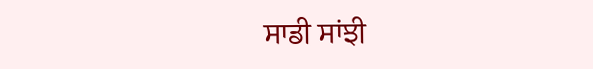ਸਾਡੀ ਸਾਂਝੀ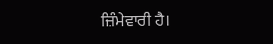ਜ਼ਿੰਮੇਵਾਰੀ ਹੈ।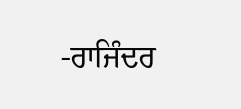-ਰਾਜਿੰਦਰ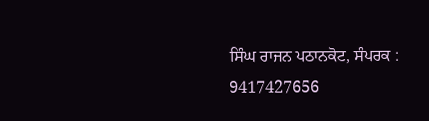ਸਿੰਘ ਰਾਜਨ ਪਠਾਨਕੋਟ, ਸੰਪਰਕ : 9417427656